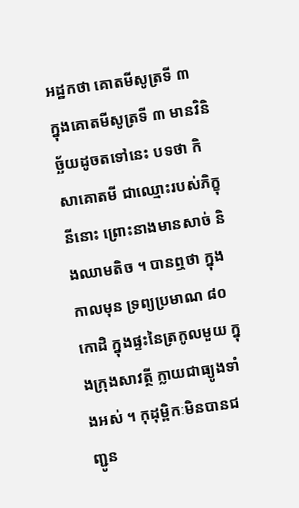អដ្ឋកថា គោតមីសូត្រទី ៣
ក្នុងគោតមីសូត្រទី ៣ មានវិនិច្ឆ័យដូចតទៅនេះ បទថា កិសាគោតមី ជាឈ្មោះរបស់ភិក្ខុនីនោះ ព្រោះនាងមានសាច់ និងឈាមតិច ។ បានឮថា ក្នុងកាលមុន ទ្រព្យប្រមាណ ៨០ កោដិ ក្នុងផ្ទះនៃត្រកូលមួយ ក្នុងក្រុងសាវត្ថី ក្លាយជាធ្យូងទាំងអស់ ។ កុដុម្ពិកៈមិនបានជញ្ជូន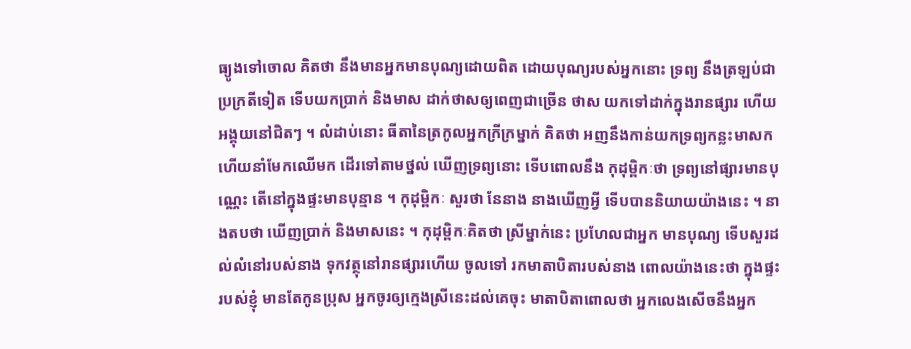ធ្យូងទៅចោល គិតថា នឹងមានអ្នកមានបុណ្យដោយពិត ដោយបុណ្យរបស់អ្នកនោះ ទ្រព្យ នឹងត្រឡប់ជាប្រក្រតីទៀត ទើបយកប្រាក់ និងមាស ដាក់ថាសឲ្យពេញជាច្រើន ថាស យកទៅដាក់ក្នុងរានផ្សារ ហើយអង្គុយនៅជិតៗ ។ លំដាប់នោះ ធីតានៃត្រកូលអ្នកក្រីក្រម្នាក់ គិតថា អញនឹងកាន់យកទ្រព្យកន្លះមាសក ហើយនាំមែកឈើមក ដើរទៅតាមថ្នល់ ឃើញទ្រព្យនោះ ទើបពោលនឹង កុដុម្ពិកៈថា ទ្រព្យនៅផ្សារមានបុណ្ណេះ តើនៅក្នុងផ្ទះមានបុន្មាន ។ កុដុម្ពិកៈ សួរថា នែនាង នាងឃើញអ្វី ទើបបាននិយាយយ៉ាងនេះ ។ នាងតបថា ឃើញប្រាក់ និងមាសនេះ ។ កុដុម្ពិកៈគិតថា ស្រីម្នាក់នេះ ប្រហែលជាអ្នក មានបុណ្យ ទើបសួរដល់លំនៅរបស់នាង ទុកវត្ថុនៅរានផ្សារហើយ ចូលទៅ រកមាតាបិតារបស់នាង ពោលយ៉ាងនេះថា ក្នុងផ្ទះរបស់ខ្ញុំ មានតែកូនប្រុស អ្នកចូរឲ្យក្មេងស្រីនេះដល់គេចុះ មាតាបិតាពោលថា អ្នកលេងសើចនឹងអ្នក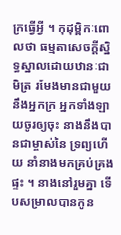ក្រធ្វើអ្វី ។ កុដុម្ពិកៈពោលថា ធម្មតាសេចក្តីស្និទ្ធស្នាលដោយឋានៈជាមិត្រ រមែងមានជាមួយនឹងអ្នកក្រ អ្នកទាំងឡាយចូរឲ្យចុះ នាងនឹងបានជាម្ចាស់នៃ ទ្រព្យហើយ នាំនាងមកគ្រប់គ្រងផ្ទះ ។ នាងនៅរួមគ្នា ទើបសម្រាលបានកូន